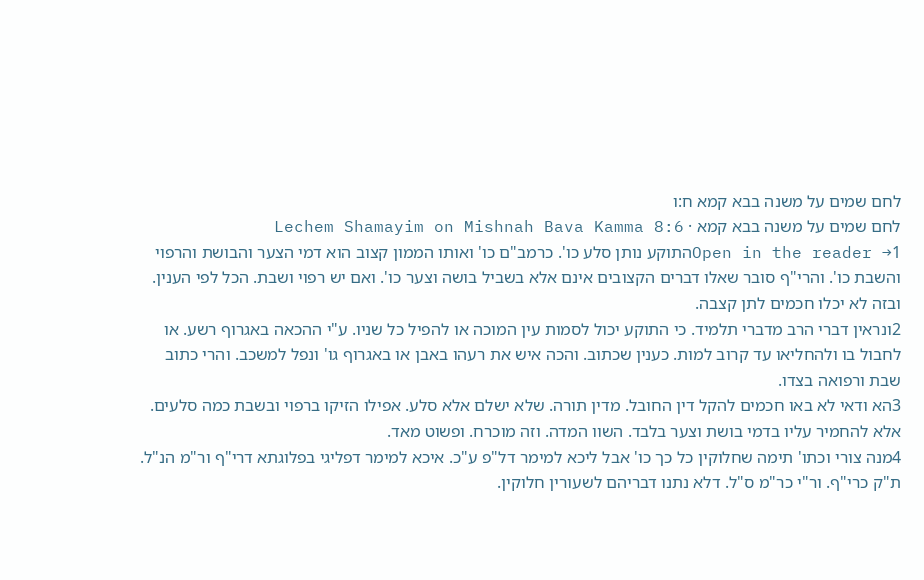לחם שמים על משנה בבא קמא ח:ו
לחם שמים על משנה בבא קמא · Lechem Shamayim on Mishnah Bava Kamma 8:6
Open in the reader →1התוקע נותן סלע כו'. כרמב"ם כו' ואותו הממון קצוב הוא דמי הצער והבושת והרפוי והשבת כו'. והרי"ף סובר שאלו דברים הקצובים אינם אלא בשביל בושה וצער כו'. ואם יש רפוי ושבת. הכל לפי הענין. ובזה לא יכלו חכמים לתן קצבה.
2ונראין דברי הרב מדברי תלמיד. כי התוקע יכול לסמות עין המוכה או להפיל כל שניו. ע"י ההכאה באגרוף רשע. או לחבול בו ולהחליאו עד קרוב למות. כענין שכתוב. והכה איש את רעהו באבן או באגרוף גו' ונפל למשכב. והרי כתוב שבת ורפואה בצדו.
3הא ודאי לא באו חכמים להקל דין החובל. מדין תורה. שלא ישלם אלא סלע. אפילו הזיקו ברפוי ובשבת כמה סלעים. אלא להחמיר עליו בדמי בושת וצער בלבד. השוו המדה. וזה מוכרח. ופשוט מאד.
4מנה צורי וכתו' תימה שחלוקין כל כך כו' אבל ליכא למימר דל"פ ע"כ. איכא למימר דפליגי בפלוגתא דרי"ף ור"מ הנ"ל. ת"ק כרי"ף. ור"י כר"מ ס"ל. דלא נתנו דבריהם לשעורין חלוקין.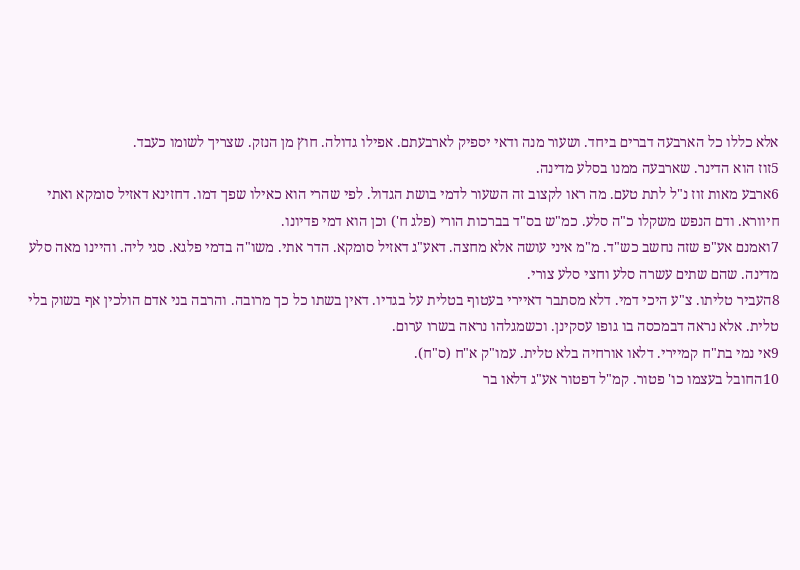אלא כללו כל הארבעה דברים ביחד. ושעור מנה ודאי יספיק לארבעתם. אפילו גדולה. חוץ מן הנזק. שצריך לשומו כעבד.
5זוז הוא הדינר. שארבעה ממנו בסלע מדינה.
6ארבע מאות זוז נ"ל לתת טעם. מה ראו לקצוב זה השעור לדמי בושת הגדול. לפי שהרי הוא כאילו שפך דמו. דחזינא דאזיל סומקא ואתי חיוורא. ודם הנפש משקלו כ"ה סלע. כמ"ש בס"ד בברכות הורי (פלג ח') וכן הוא דמי פדיונו.
7ואמנם אע"פ שזה נחשב כש"ד. מ"מ איני עושה אלא מחצה. דאע"ג דאזיל סומקא. הדר אתי. משו"ה בדמי פלגא. סגי ליה. והיינו מאה סלע מדינה. שהם שתים עשרה סלע וחצי סלע צורי.
8העביר טליתו. צ"ע היכי דמי. דלא מסתבר דאיירי בעטוף בטלית על בגדיו. דאין בשתו כל כך מרובה. והרבה בני אדם הולכין אף בשוק בלי טלית. אלא נראה דבמכסה בו גופו עסקינן. וכשמגלהו נראה בשרו ערום.
9אי נמי בת"ח קמיירי. דלאו אורחיה בלא טלית. עמו"ק א"ח (ס"ח).
10החובל בעצמו כו' פטור. קמ"ל דפטור אע"ג דלאו בר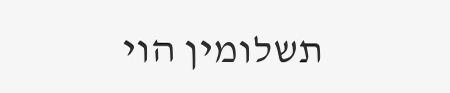תשלומין הוי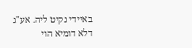באיידי נקיט ליה. אע"ג דלא דומיא הוי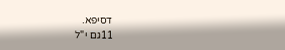דסיפא.
11גם י"ל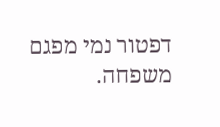דפטור נמי מפגם משפחה.